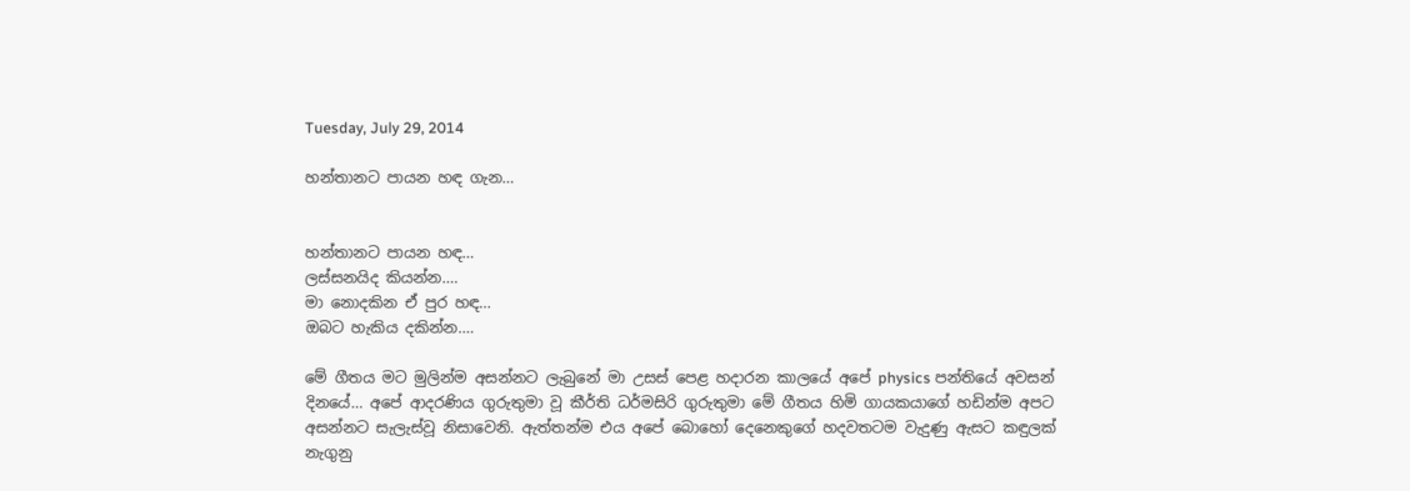Tuesday, July 29, 2014

හන්තානට පායන හඳ ගැන...


හන්තානට පායන හඳ...
ලස්සනයිද කියන්න....
මා නොදකින ඒ පුර හඳ...
ඔබට හැකිය දකින්න....

මේ ගීතය මට මුලින්ම අසන්නට ලැබුනේ මා උසස් පෙළ හදාරන කාලයේ අපේ physics පන්තියේ අවසන් දිනයේ... අපේ ආදරණිය ගුරුතුමා වූ කීර්ති ධර්මසිරි ගුරුතුමා මේ ගීතය හිමි ගායකයාගේ හඩින්ම අපට අසන්නට සැලැස්වූ නිසාවෙනි. ඇත්තන්ම එය අපේ බොහෝ දෙනෙකුගේ හදවතටම වැදුණු ඇසට කඳුලක් නැගුනු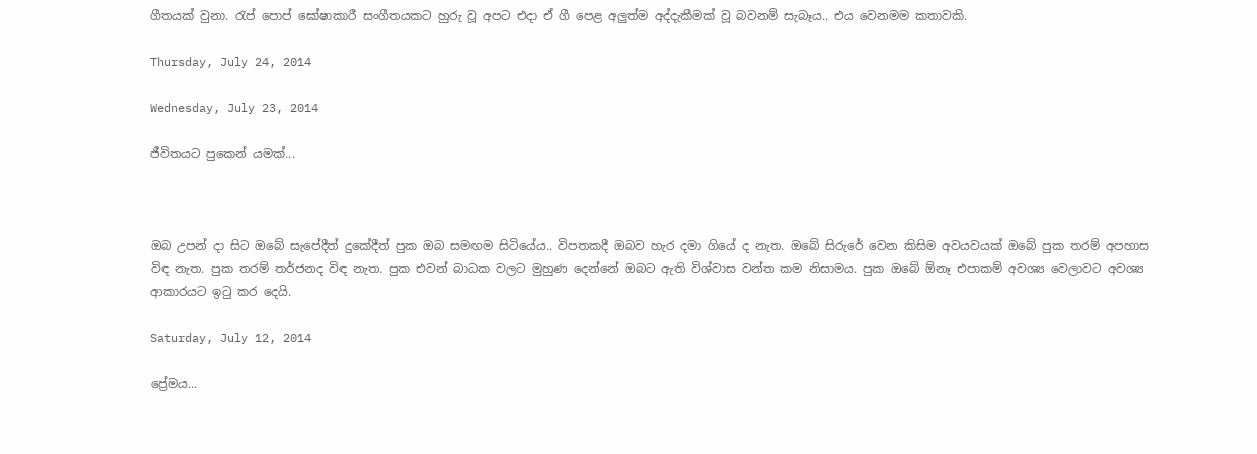ගීතයක් වුනා. රැප් පොප් ඝෝෂාකාරී සංගීතයකට හුරු වූ අපට එදා ඒ ගී පෙළ අලුත්ම අද්දැකීමක් වූ බවනම් සැබෑය.. එය වෙනමම කතාවකි.

Thursday, July 24, 2014

Wednesday, July 23, 2014

ජීවිතයට පුකෙන් යමක්...



ඔබ උපන් දා සිට ඔබේ සැපේදීත් දුකේදීත් පුක ඔබ සමඟම සිටියේය.. විපතකදී ඔබව හැර දමා ගියේ ද නැත. ඔබේ සිරුරේ වෙන කිසිම අවයවයක් ඔබේ පුක තරම් අපහාස විඳ නැත. පුක තරම් තර්ජනද විඳ නැත. පුක එවන් බාධක වලට මුහුණ දෙන්නේ ඔබට ඇති විශ්වාස වන්ත කම නිසාමය. පුක ඔබේ ඕනෑ එපාකම් අවශ්‍ය වෙලාවට අවශ්‍ය ආකාරයට ඉටු කර දෙයි.

Saturday, July 12, 2014

ප්‍රේමය...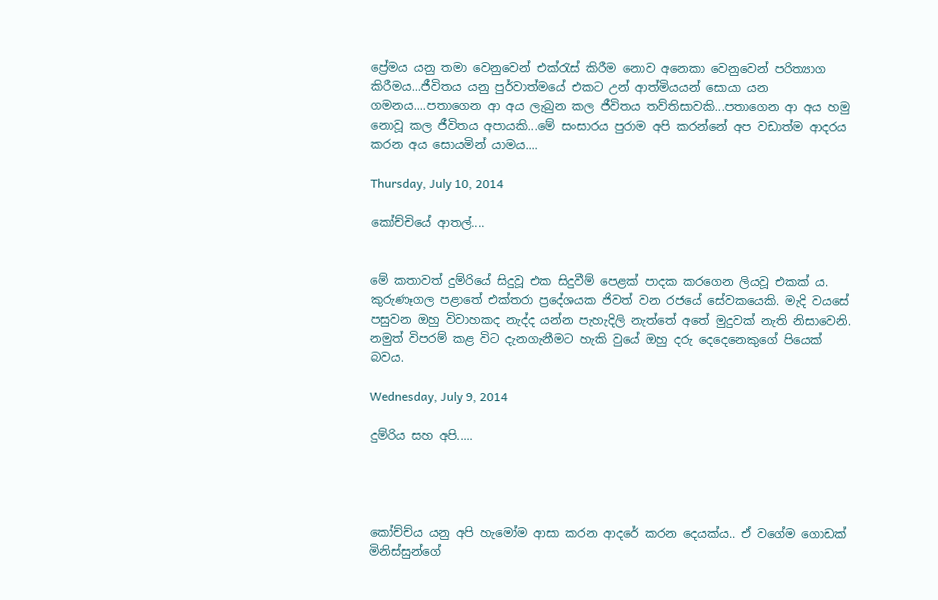ප්‍රේමය යනු තමා වෙනුවෙන් එක්රැස් කිරීම නොව අනෙකා වෙනුවෙන් පරිත්‍යාග කිරීමය...ජීවිතය යනු පුර්වාත්මයේ එකට උන් ආත්මියයන් සොයා යන ගමනය....පතාගෙන ආ අය ලැබුන කල ජීවිතය තව්තිසාවකි...පතාගෙන ආ අය හමු නොවූ කල ජීවිතය අපායකි...මේ සංසාරය පුරාම අපි කරන්නේ අප වඩාත්ම ආදරය කරන අය සොයමින් යාමය....

Thursday, July 10, 2014

කෝච්චියේ ආතල්....


මේ කතාවත් දුම්රියේ සිදුවූ එක සිදුවීම් පෙළක් පාදක කරගෙන ලියවූ එකක් ය.
කුරුණෑගල පළාතේ එක්තරා ප්‍රදේශයක ජිවත් වන රජයේ සේවකයෙකි. මැදි වයසේ පසුවන ඔහු විවාහකද නැද්ද යන්න පැහැදිලි නැත්තේ අතේ මුදුවක් නැති නිසාවෙනි. නමුත් විපරම් කළ විට දැනගැනීමට හැකි වුයේ ඔහු දරු දෙදෙනෙකුගේ පියෙක් බවය.

Wednesday, July 9, 2014

දුම්රිය සහ අපි.....




කෝච්ච්ය යනු අපි හැමෝම ආසා කරන ආදරේ කරන දෙයක්ය.. ඒ වගේම ගොඩක් මිනිස්සුන්ගේ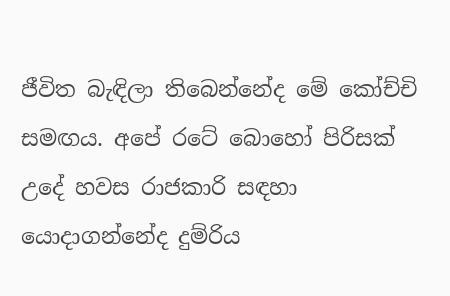ජීවිත බැඳිලා තිබෙන්නේද මේ කෝච්චි සමඟය. අපේ රටේ බොහෝ පිරිසක් උදේ හවස රාජකාරි සඳහා යොදාගන්නේද දුම්රිය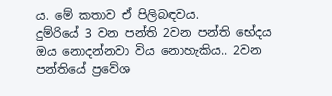ය. මේ කතාව ඒ පිලිබඳවය.
දුම්රියේ 3 වන පන්ති 2වන පන්ති භේදය ඔය නොදන්නවා විය නොහැකිය.. 2වන පන්තියේ ප්‍රවේශ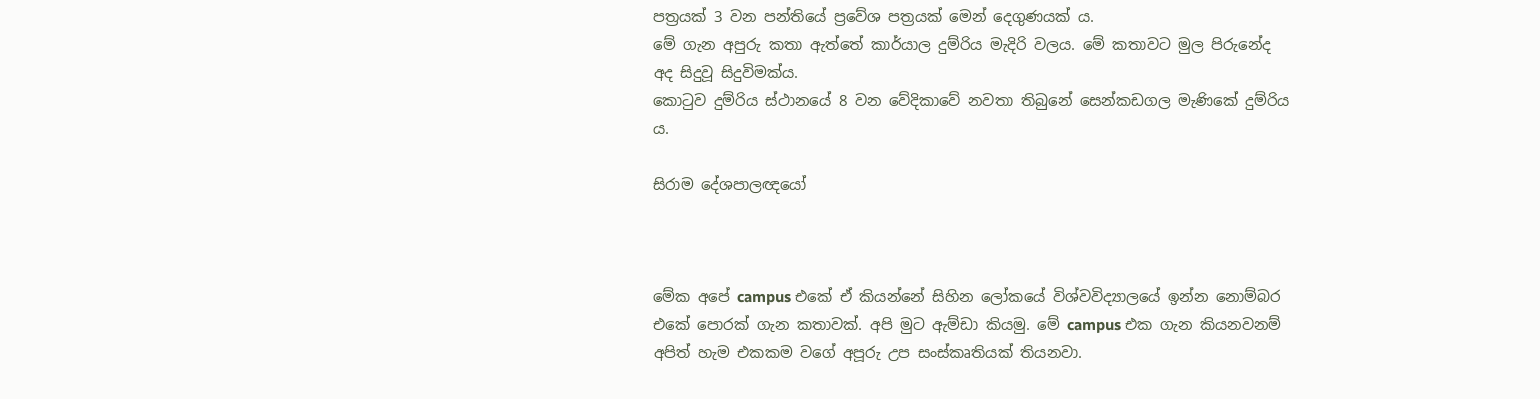පත්‍රයක් 3 වන පන්තියේ ප්‍රවේශ පත්‍රයක් මෙන් දෙගුණයක් ය.
මේ ගැන අපුරු කතා ඇත්තේ කාර්යාල දුම්රිය මැදිරි වලය. මේ කතාවට මුල පිරුනේද අද සිදුවූ සිදුවිමක්ය.
කොටුව දුම්රිය ස්ථානයේ 8 වන වේදිකාවේ නවතා තිබුනේ සෙන්කඩගල මැණිකේ දුම්රිය ය.

සිරාම දේශපාලඥයෝ



මේක අපේ campus එකේ ඒ කියන්නේ සිහින ලෝකයේ විශ්වවිද්‍යාලයේ ඉන්න නොම්බර එකේ පොරක් ගැන කතාවක්. අපි මුට ඇම්ඩා කියමු. මේ campus එක ගැන කියනවනම් අපිත් හැම එකකම වගේ අපූරු උප සංස්කෘතියක් තියනවා.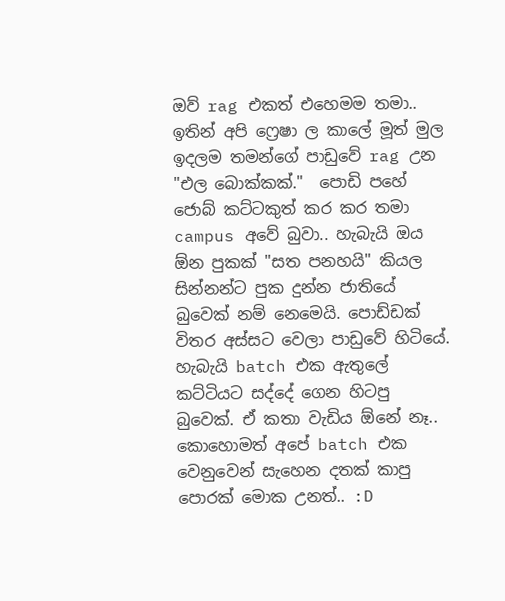ඔව් rag එකත් එහෙමම තමා..
ඉතින් අපි ෆ්‍රෙෂා ල කාලේ මූත් මුල ඉදලම තමන්ගේ පාඩුවේ rag උන "එල බොක්කක්."  පොඩි පහේ ජොබ් කට්ටකුත් කර කර තමා campus අවේ බුවා.. හැබැයි ඔය ඕන පුකක් "සත පනහයි" කියල සින්නන්ට පුක දුන්න ජාතියේ බුවෙක් නම් නෙමෙයි. පොඩ්ඩක් විතර අස්සට වෙලා පාඩුවේ හිටියේ. හැබැයි batch එක ඇතුලේ කට්ටියට සද්දේ ගෙන හිටපු බුවෙක්. ඒ කතා වැඩිය ඕනේ නෑ.. කොහොමත් අපේ batch එක වෙනුවෙන් සැහෙන දතක් කාපු පොරක් මොක උනත්.. :D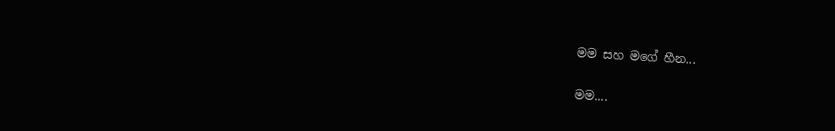මම සහ මගේ හීන...

මම....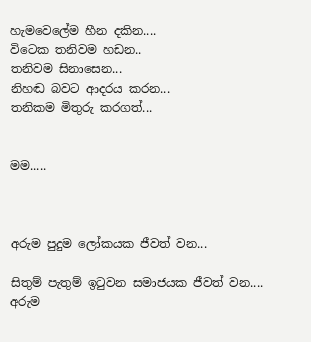හැමවෙලේම හීන දකින....
විටෙක තනිවම හඩන..
තනිවම සිනාසෙන...
නිහඬ බවට ආදරය කරන...
තනිකම මිතුරු කරගත්...


මම.....



අරුම පුදුම ලෝකයක ජීවත් වන...

සිතුම් පැතුම් ඉටුවන සමාජයක ජීවත් වන....
අරුම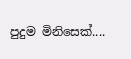පුදුම මිනිසෙක්....